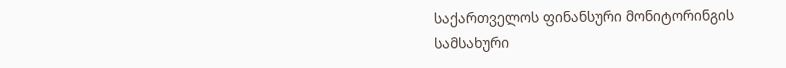საქართველოს ფინანსური მონიტორინგის სამსახური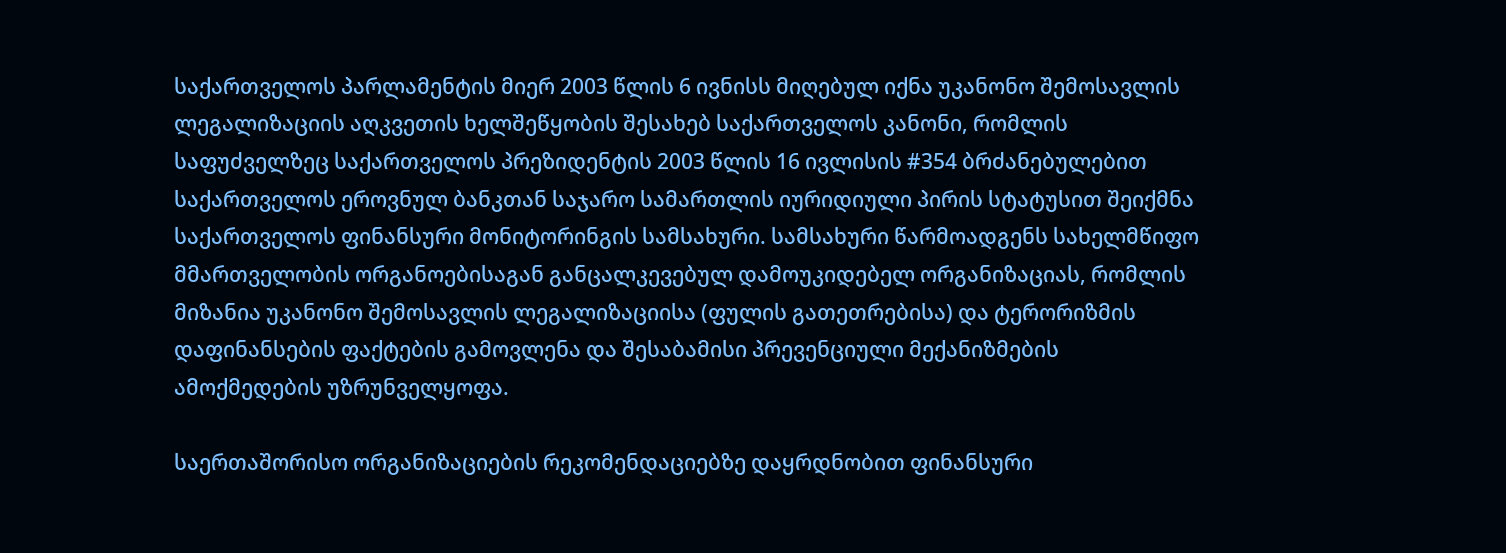საქართველოს პარლამენტის მიერ 2003 წლის 6 ივნისს მიღებულ იქნა უკანონო შემოსავლის ლეგალიზაციის აღკვეთის ხელშეწყობის შესახებ საქართველოს კანონი, რომლის საფუძველზეც საქართველოს პრეზიდენტის 2003 წლის 16 ივლისის #354 ბრძანებულებით საქართველოს ეროვნულ ბანკთან საჯარო სამართლის იურიდიული პირის სტატუსით შეიქმნა საქართველოს ფინანსური მონიტორინგის სამსახური. სამსახური წარმოადგენს სახელმწიფო მმართველობის ორგანოებისაგან განცალკევებულ დამოუკიდებელ ორგანიზაციას, რომლის მიზანია უკანონო შემოსავლის ლეგალიზაციისა (ფულის გათეთრებისა) და ტერორიზმის დაფინანსების ფაქტების გამოვლენა და შესაბამისი პრევენციული მექანიზმების ამოქმედების უზრუნველყოფა.

საერთაშორისო ორგანიზაციების რეკომენდაციებზე დაყრდნობით ფინანსური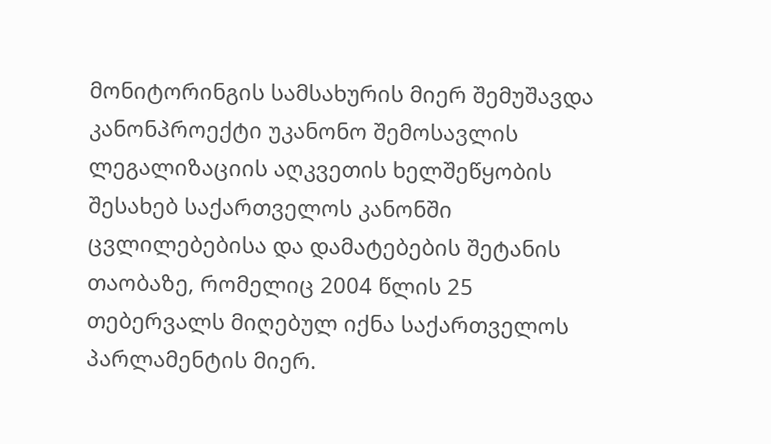მონიტორინგის სამსახურის მიერ შემუშავდა კანონპროექტი უკანონო შემოსავლის ლეგალიზაციის აღკვეთის ხელშეწყობის შესახებ საქართველოს კანონში ცვლილებებისა და დამატებების შეტანის თაობაზე, რომელიც 2004 წლის 25 თებერვალს მიღებულ იქნა საქართველოს პარლამენტის მიერ.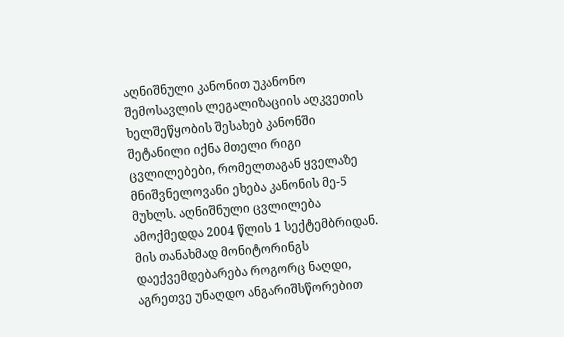აღნიშნული კანონით უკანონო შემოსავლის ლეგალიზაციის აღკვეთის ხელშეწყობის შესახებ კანონში შეტანილი იქნა მთელი რიგი ცვლილებები, რომელთაგან ყველაზე მნიშვნელოვანი ეხება კანონის მე-5 მუხლს. აღნიშნული ცვლილება ამოქმედდა 2004 წლის 1 სექტემბრიდან. მის თანახმად მონიტორინგს დაექვემდებარება როგორც ნაღდი, აგრეთვე უნაღდო ანგარიშსწორებით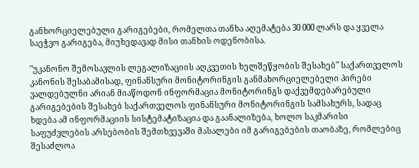განხორციელებული გარიგებები, რომელთა თანხა აღემატება 30 000 ლარს და ყველა საეჭვო გარიგება, მიუხედავად მისი თანხის ოდენობისა.

"უკანონო შემოსავლის ლეგალიზაციის აღკვეთის ხელშეწყობის შესახებ" საქართველოს კანონის შესაბამისად, ფინანსური მონიტორინგის განმახორციელებელი პირები ვალდებულნი არიან მიაწოდონ ინფორმაცია მონიტორინგს დაქვემდებარებული გარიგებების შესახებ საქართველოს ფინანსური მონიტორინგის სამსახურს, სადაც ხდება ამ ინფორმაციის სისტემატიზაცია და გაანალიზება, ხოლო საკმარისი საფუძვლების არსებობის შემთხვევაში მასალები იმ გარიგებების თაობაზე, რომლებიც შესაძლოა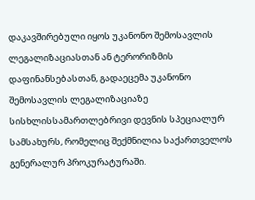დაკავშირებული იყოს უკანონო შემოსავლის ლეგალიზაციასთან ან ტერორიზმის დაფინანსებასთან, გადაეცემა უკანონო შემოსავლის ლეგალიზაციაზე სისხლისსამართლებრივი დევნის სპეციალურ სამსახურს, რომელიც შექმნილია საქართველოს გენერალურ პროკურატურაში.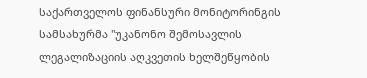საქართველოს ფინანსური მონიტორინგის სამსახურმა "უკანონო შემოსავლის ლეგალიზაციის აღკვეთის ხელშეწყობის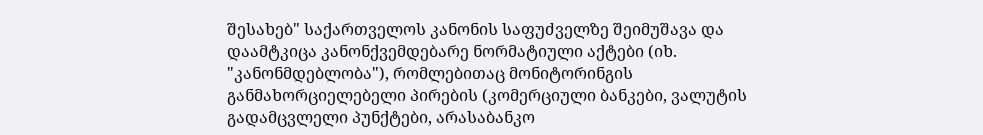შესახებ" საქართველოს კანონის საფუძველზე შეიმუშავა და დაამტკიცა კანონქვემდებარე ნორმატიული აქტები (იხ. "კანონმდებლობა"), რომლებითაც მონიტორინგის განმახორციელებელი პირების (კომერციული ბანკები, ვალუტის გადამცვლელი პუნქტები, არასაბანკო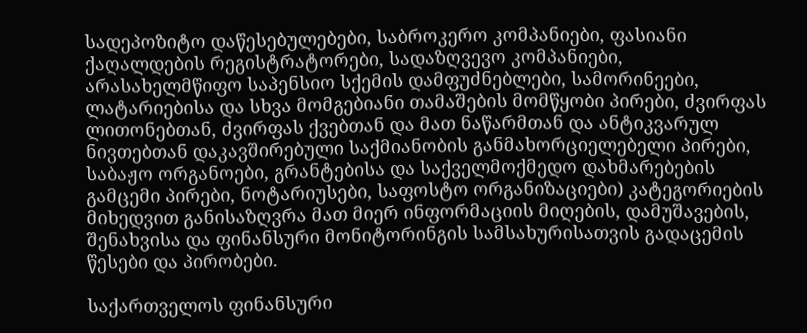სადეპოზიტო დაწესებულებები, საბროკერო კომპანიები, ფასიანი ქაღალდების რეგისტრატორები, სადაზღვევო კომპანიები, არასახელმწიფო საპენსიო სქემის დამფუძნებლები, სამორინეები, ლატარიებისა და სხვა მომგებიანი თამაშების მომწყობი პირები, ძვირფას ლითონებთან, ძვირფას ქვებთან და მათ ნაწარმთან და ანტიკვარულ ნივთებთან დაკავშირებული საქმიანობის განმახორციელებელი პირები, საბაჟო ორგანოები, გრანტებისა და საქველმოქმედო დახმარებების გამცემი პირები, ნოტარიუსები, საფოსტო ორგანიზაციები) კატეგორიების მიხედვით განისაზღვრა მათ მიერ ინფორმაციის მიღების, დამუშავების, შენახვისა და ფინანსური მონიტორინგის სამსახურისათვის გადაცემის წესები და პირობები.

საქართველოს ფინანსური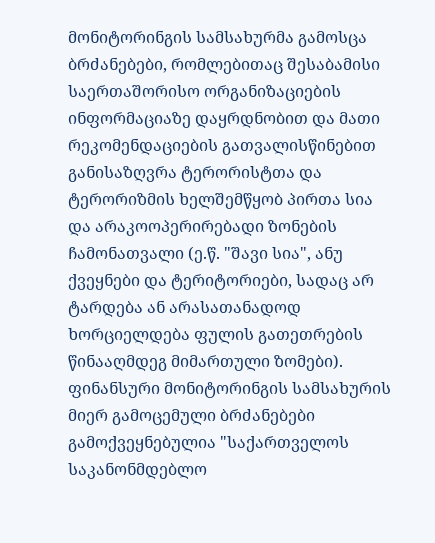მონიტორინგის სამსახურმა გამოსცა ბრძანებები, რომლებითაც შესაბამისი საერთაშორისო ორგანიზაციების ინფორმაციაზე დაყრდნობით და მათი რეკომენდაციების გათვალისწინებით განისაზღვრა ტერორისტთა და ტერორიზმის ხელშემწყობ პირთა სია და არაკოოპერირებადი ზონების ჩამონათვალი (ე.წ. "შავი სია", ანუ ქვეყნები და ტერიტორიები, სადაც არ ტარდება ან არასათანადოდ ხორციელდება ფულის გათეთრების წინააღმდეგ მიმართული ზომები). ფინანსური მონიტორინგის სამსახურის მიერ გამოცემული ბრძანებები გამოქვეყნებულია "საქართველოს საკანონმდებლო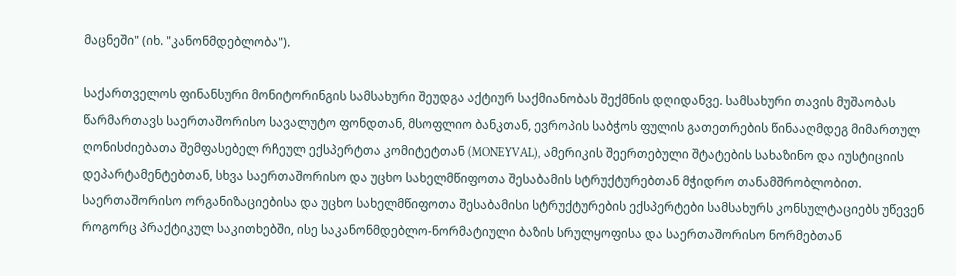მაცნეში" (იხ. "კანონმდებლობა").

საქართველოს ფინანსური მონიტორინგის სამსახური შეუდგა აქტიურ საქმიანობას შექმნის დღიდანვე. სამსახური თავის მუშაობას წარმართავს საერთაშორისო სავალუტო ფონდთან, მსოფლიო ბანკთან, ევროპის საბჭოს ფულის გათეთრების წინააღმდეგ მიმართულ ღონისძიებათა შემფასებელ რჩეულ ექსპერტთა კომიტეტთან (MONEYVAL), ამერიკის შეერთებული შტატების სახაზინო და იუსტიციის დეპარტამენტებთან, სხვა საერთაშორისო და უცხო სახელმწიფოთა შესაბამის სტრუქტურებთან მჭიდრო თანამშრობლობით. საერთაშორისო ორგანიზაციებისა და უცხო სახელმწიფოთა შესაბამისი სტრუქტურების ექსპერტები სამსახურს კონსულტაციებს უწევენ როგორც პრაქტიკულ საკითხებში, ისე საკანონმდებლო-ნორმატიული ბაზის სრულყოფისა და საერთაშორისო ნორმებთან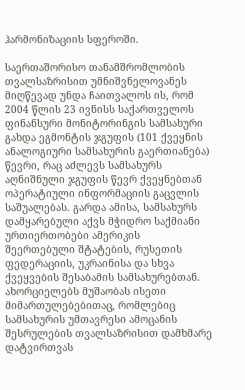ჰარმონიზაციის სფეროში.

საერთაშორისო თანამშრომლობის თვალსაზრისით უმნიშვნელოვანეს მიღწევად უნდა ჩაითვალოს ის, რომ 2004 წლის 23 ივნისს საქართველოს ფინანსური მონიტორინგის სამსახური გახდა ეგმონტის ჯგუფის (101 ქვეყნის ანალოგიური სამსახურის გაერთიანება) წევრი, რაც აძლევს სამსახურს აღნიშნული ჯგუფის წევრ ქვეყნებთან ოპერატიული ინფორმაციის გაცვლის საშუალებას. გარდა ამისა, სამსახურს დამყარებული აქვს მჭიდრო საქმიანი ურთიერთობები ამერიკის შეერთებული შტატების, რუსეთის ფედერაციის, უკრაინისა და სხვა ქვეყვების შესაბამის სამსახურებთან. ახორციელებს მუშაობას ისეთი მიმართულებებითაც, რომლებიც სამსახურის უმთავრესი ამოცანის შესრულების თვალსაზრისით დამხმარე დატვირთვას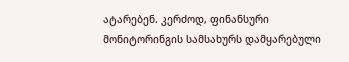ატარებენ. კერძოდ, ფინანსური მონიტორინგის სამსახურს დამყარებული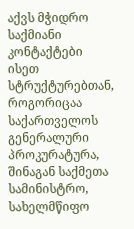აქვს მჭიდრო საქმიანი კონტაქტები ისეთ სტრუქტურებთან, როგორიცაა საქართველოს გენერალური პროკურატურა, შინაგან საქმეთა სამინისტრო, სახელმწიფო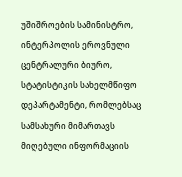უშიშროების სამინისტრო, ინტერპოლის ეროვნული ცენტრალური ბიურო, სტატისტიკის სახელმწიფო დეპარტამენტი, რომლებსაც სამსახური მიმართავს მიღებული ინფორმაციის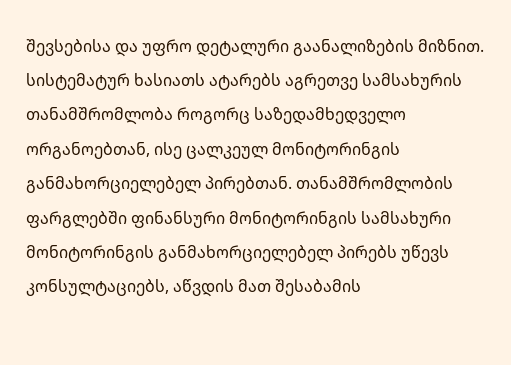შევსებისა და უფრო დეტალური გაანალიზების მიზნით. სისტემატურ ხასიათს ატარებს აგრეთვე სამსახურის თანამშრომლობა როგორც საზედამხედველო ორგანოებთან, ისე ცალკეულ მონიტორინგის განმახორციელებელ პირებთან. თანამშრომლობის ფარგლებში ფინანსური მონიტორინგის სამსახური მონიტორინგის განმახორციელებელ პირებს უწევს კონსულტაციებს, აწვდის მათ შესაბამის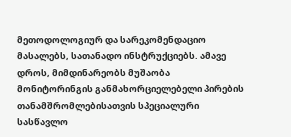მეთოდოლოგიურ და სარეკომენდაციო მასალებს, სათანადო ინსტრუქციებს. ამავე დროს, მიმდინარეობს მუშაობა მონიტორინგის განმახორციელებელი პირების თანამშრომლებისათვის სპეციალური სასწავლო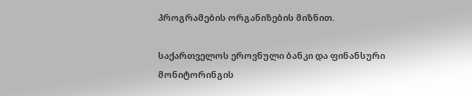პროგრამების ორგანიზების მიზნით.

საქართველოს ეროვნული ბანკი და ფინანსური მონიტორინგის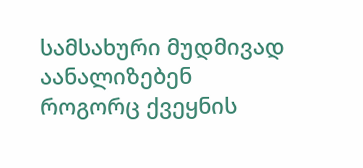სამსახური მუდმივად აანალიზებენ როგორც ქვეყნის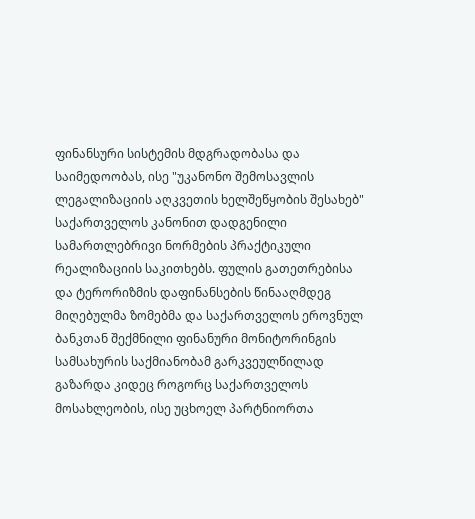ფინანსური სისტემის მდგრადობასა და საიმედოობას, ისე "უკანონო შემოსავლის ლეგალიზაციის აღკვეთის ხელშეწყობის შესახებ" საქართველოს კანონით დადგენილი სამართლებრივი ნორმების პრაქტიკული რეალიზაციის საკითხებს. ფულის გათეთრებისა და ტერორიზმის დაფინანსების წინააღმდეგ მიღებულმა ზომებმა და საქართველოს ეროვნულ ბანკთან შექმნილი ფინანური მონიტორინგის სამსახურის საქმიანობამ გარკვეულწილად გაზარდა კიდეც როგორც საქართველოს მოსახლეობის, ისე უცხოელ პარტნიორთა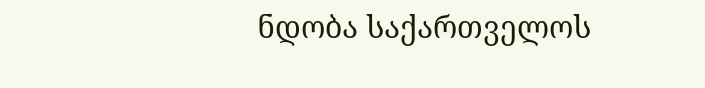ნდობა საქართველოს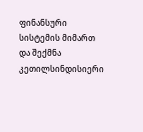ფინანსური სისტემის მიმართ და შექმნა კეთილსინდისიერი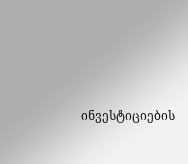ინვესტიციების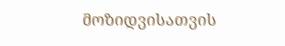მოზიდვისათვის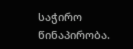საჭირო წინაპირობა.